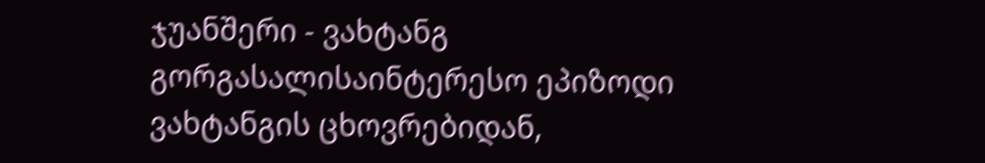ჯუანშერი - ვახტანგ გორგასალისაინტერესო ეპიზოდი ვახტანგის ცხოვრებიდან,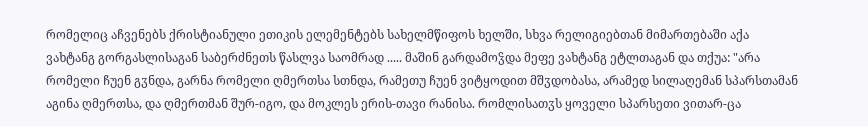რომელიც აჩვენებს ქრისტიანული ეთიკის ელემენტებს სახელმწიფოს ხელში, სხვა რელიგიებთან მიმართებაში აქა ვახტანგ გორგასლისაგან საბერძნეთს წასლვა საომრად ..... მაშინ გარდამოჴდა მეფე ვახტანგ ეტლთაგან და თქუა: "არა რომელი ჩუენ გჳნდა, გარნა რომელი ღმერთსა სთნდა, რამეთუ ჩუენ ვიტყოდით მშჳდობასა, არამედ სილაღემან სპარსთამან აგინა ღმერთსა, და ღმერთმან შურ-იგო, და მოკლეს ერის-თავი რანისა. რომლისათჳს ყოველი სპარსეთი ვითარ-ცა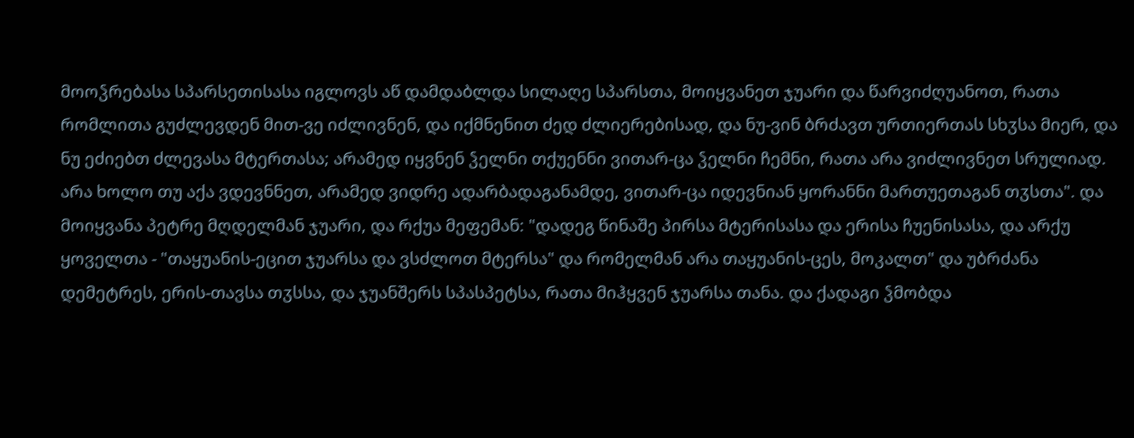მოოჴრებასა სპარსეთისასა იგლოვს აწ დამდაბლდა სილაღე სპარსთა, მოიყვანეთ ჯუარი და წარვიძღუანოთ, რათა რომლითა გუძლევდენ მით-ვე იძლივნენ, და იქმნენით ძედ ძლიერებისად, და ნუ-ვინ ბრძავთ ურთიერთას სხჳსა მიერ, და ნუ ეძიებთ ძლევასა მტერთასა; არამედ იყვნენ ჴელნი თქუენნი ვითარ-ცა ჴელნი ჩემნი, რათა არა ვიძლივნეთ სრულიად. არა ხოლო თუ აქა ვდევნნეთ, არამედ ვიდრე ადარბადაგანამდე, ვითარ-ცა იდევნიან ყორანნი მართუეთაგან თჳსთა". და მოიყვანა პეტრე მღდელმან ჯუარი, და რქუა მეფემან: "დადეგ წინაშე პირსა მტერისასა და ერისა ჩუენისასა, და არქუ ყოველთა - "თაყუანის-ეცით ჯუარსა და ვსძლოთ მტერსა" და რომელმან არა თაყუანის-ცეს, მოკალთ" და უბრძანა დემეტრეს, ერის-თავსა თჳსსა, და ჯუანშერს სპასპეტსა, რათა მიჰყვენ ჯუარსა თანა. და ქადაგი ჴმობდა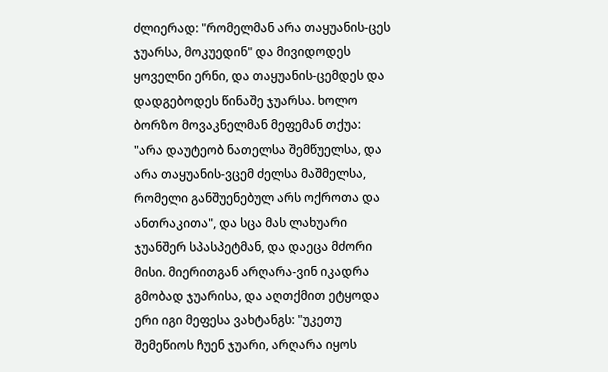ძლიერად: "რომელმან არა თაყუანის-ცეს ჯუარსა, მოკუედინ" და მივიდოდეს ყოველნი ერნი, და თაყუანის-ცემდეს და დადგებოდეს წინაშე ჯუარსა. ხოლო ბორზო მოვაკნელმან მეფემან თქუა: "არა დაუტეობ ნათელსა შემწუელსა, და არა თაყუანის-ვცემ ძელსა მაშმელსა, რომელი განშუენებულ არს ოქროთა და ანთრაკითა", და სცა მას ლახუარი ჯუანშერ სპასპეტმან, და დაეცა მძორი მისი. მიერითგან არღარა-ვინ იკადრა გმობად ჯუარისა, და აღთქმით ეტყოდა ერი იგი მეფესა ვახტანგს: "უკეთუ შემეწიოს ჩუენ ჯუარი, არღარა იყოს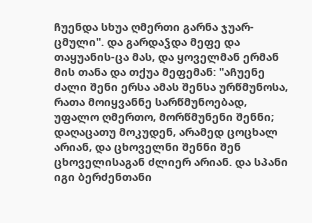ჩუენდა სხუა ღმერთი გარნა ჯუარ-ცმული". და გარდაჴდა მეფე და თაყუანის-ცა მას, და ყოველმან ერმან მის თანა და თქუა მეფემან: "აჩუენე ძალი შენი ერსა ამას შენსა ურწმუნოსა, რათა მოიყვანნე სარწმუნოებად, უფალო ღმერთო, მორწმუნენი შენნი; დაღაცათუ მოკუდენ, არამედ ცოცხალ არიან, და ცხოველნი შენნი შენ ცხოველისაგან ძლიერ არიან. და სპანი იგი ბერძენთანი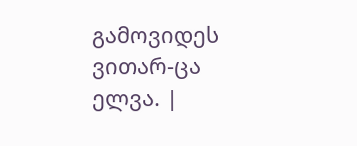გამოვიდეს ვითარ-ცა ელვა. |